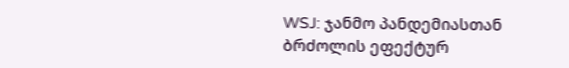WSJ: ჯანმო პანდემიასთან ბრძოლის ეფექტურ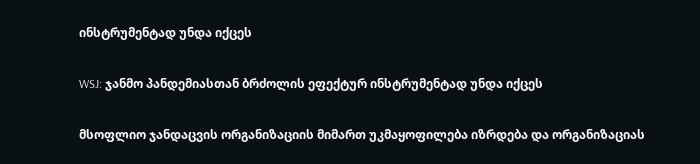ინსტრუმენტად უნდა იქცეს

WSJ: ჯანმო პანდემიასთან ბრძოლის ეფექტურ ინსტრუმენტად უნდა იქცეს

მსოფლიო ჯანდაცვის ორგანიზაციის მიმართ უკმაყოფილება იზრდება და ორგანიზაციას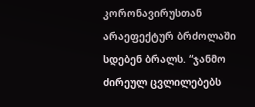კორონავირუსთან არაეფექტურ ბრძოლაში სდებენ ბრალს. “ჯანმო ძირეულ ცვლილებებს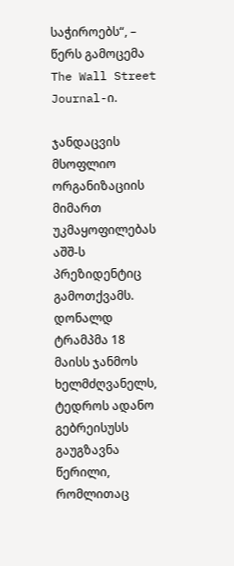საჭიროებს“, – წერს გამოცემა The Wall Street Journal-ი.

ჯანდაცვის მსოფლიო ორგანიზაციის მიმართ უკმაყოფილებას აშშ-ს პრეზიდენტიც გამოთქვამს. დონალდ ტრამპმა 18 მაისს ჯანმოს ხელმძღვანელს, ტედროს ადანო გებრეისუსს გაუგზავნა წერილი, რომლითაც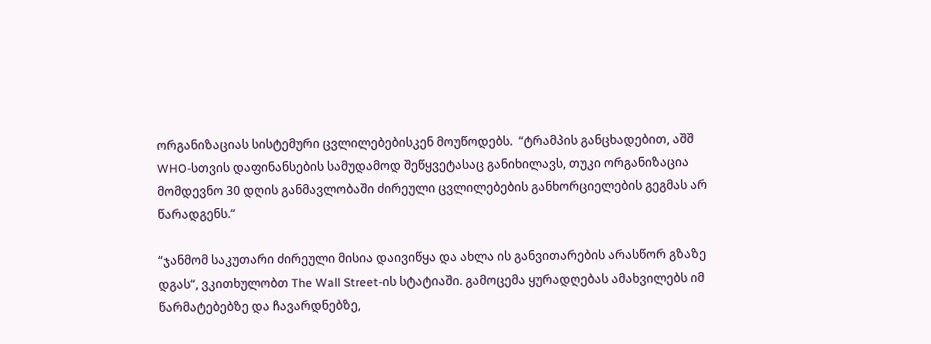ორგანიზაციას სისტემური ცვლილებებისკენ მოუწოდებს.  “ტრამპის განცხადებით, აშშ WHO-სთვის დაფინანსების სამუდამოდ შეწყვეტასაც განიხილავს, თუკი ორგანიზაცია მომდევნო 30 დღის განმავლობაში ძირეული ცვლილებების განხორციელების გეგმას არ წარადგენს.“

“ჯანმომ საკუთარი ძირეული მისია დაივიწყა და ახლა ის განვითარების არასწორ გზაზე დგას“, ვკითხულობთ The Wall Street-ის სტატიაში. გამოცემა ყურადღებას ამახვილებს იმ წარმატებებზე და ჩავარდნებზე,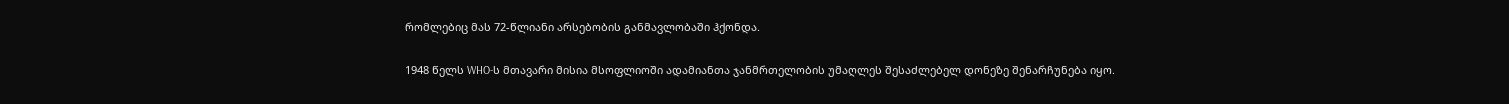რომლებიც მას 72-წლიანი არსებობის განმავლობაში ჰქონდა.

1948 წელს WHO-ს მთავარი მისია მსოფლიოში ადამიანთა ჯანმრთელობის უმაღლეს შესაძლებელ დონეზე შენარჩუნება იყო.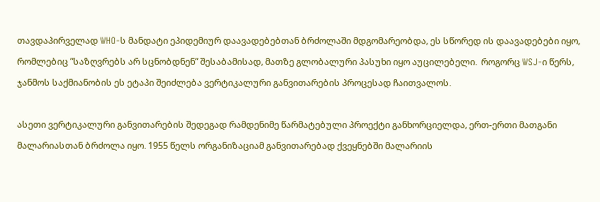თავდაპირველად WHO-ს მანდატი ეპიდემიურ დაავადებებთან ბრძოლაში მდგომარეობდა, ეს სწორედ ის დაავადებები იყო, რომლებიც “საზღვრებს არ სცნობდნენ“ შესაბამისად, მათზე გლობალური პასუხი იყო აუცილებელი.  როგორც WSJ-ი წერს, ჯანმოს საქმიანობის ეს ეტაპი შეიძლება ვერტიკალური განვითარების პროცესად ჩაითვალოს.

ასეთი ვერტიკალური განვითარების შედეგად რამდენიმე წარმატებული პროექტი განხორციელდა, ერთ-ერთი მათგანი მალარიასთან ბრძოლა იყო. 1955 წელს ორგანიზაციამ განვითარებად ქვეყნებში მალარიის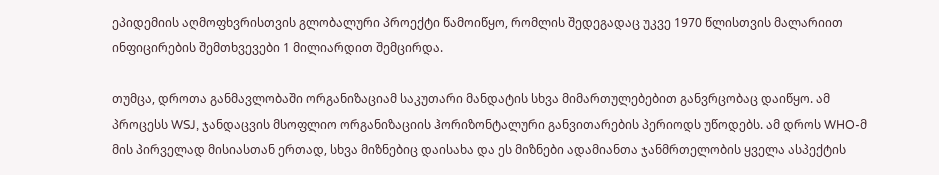ეპიდემიის აღმოფხვრისთვის გლობალური პროექტი წამოიწყო, რომლის შედეგადაც უკვე 1970 წლისთვის მალარიით ინფიცირების შემთხვევები 1 მილიარდით შემცირდა.

თუმცა, დროთა განმავლობაში ორგანიზაციამ საკუთარი მანდატის სხვა მიმართულებებით განვრცობაც დაიწყო. ამ პროცესს WSJ, ჯანდაცვის მსოფლიო ორგანიზაციის ჰორიზონტალური განვითარების პერიოდს უწოდებს. ამ დროს WHO-მ მის პირველად მისიასთან ერთად, სხვა მიზნებიც დაისახა და ეს მიზნები ადამიანთა ჯანმრთელობის ყველა ასპექტის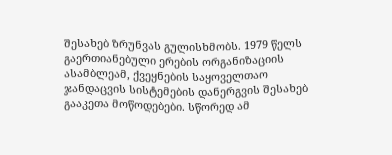შესახებ ზრუნვას გულისხმობს. 1979 წელს გაერთიანებული ერების ორგანიზაციის ასამბლეამ, ქვეყნების საყოველთაო ჯანდაცვის სისტემების დანერგვის შესახებ გააკეთა მოწოდებები. სწორედ ამ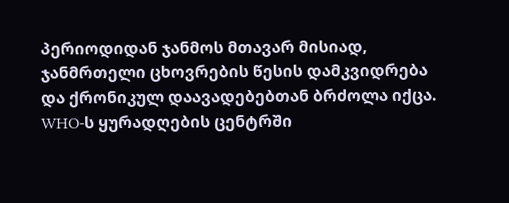პერიოდიდან ჯანმოს მთავარ მისიად, ჯანმრთელი ცხოვრების წესის დამკვიდრება და ქრონიკულ დაავადებებთან ბრძოლა იქცა. WHO-ს ყურადღების ცენტრში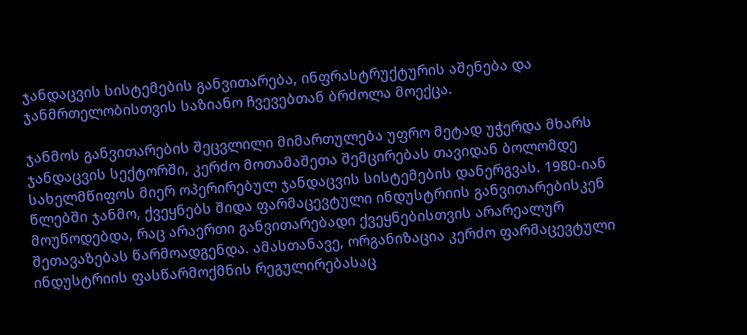ჯანდაცვის სისტემების განვითარება, ინფრასტრუქტურის აშენება და ჯანმრთელობისთვის საზიანო ჩვევებთან ბრძოლა მოექცა.

ჯანმოს განვითარების შეცვლილი მიმართულება უფრო მეტად უჭერდა მხარს ჯანდაცვის სექტორში, კერძო მოთამაშეთა შემცირებას თავიდან ბოლომდე სახელმწიფოს მიერ ოპერირებულ ჯანდაცვის სისტემების დანერგვას. 1980-იან წლებში ჯანმო, ქვეყნებს შიდა ფარმაცევტული ინდუსტრიის განვითარებისკენ მოუწოდებდა, რაც არაერთი განვითარებადი ქვეყნებისთვის არარეალურ შეთავაზებას წარმოადგენდა. ამასთანავე, ორგანიზაცია კერძო ფარმაცევტული ინდუსტრიის ფასწარმოქმნის რეგულირებასაც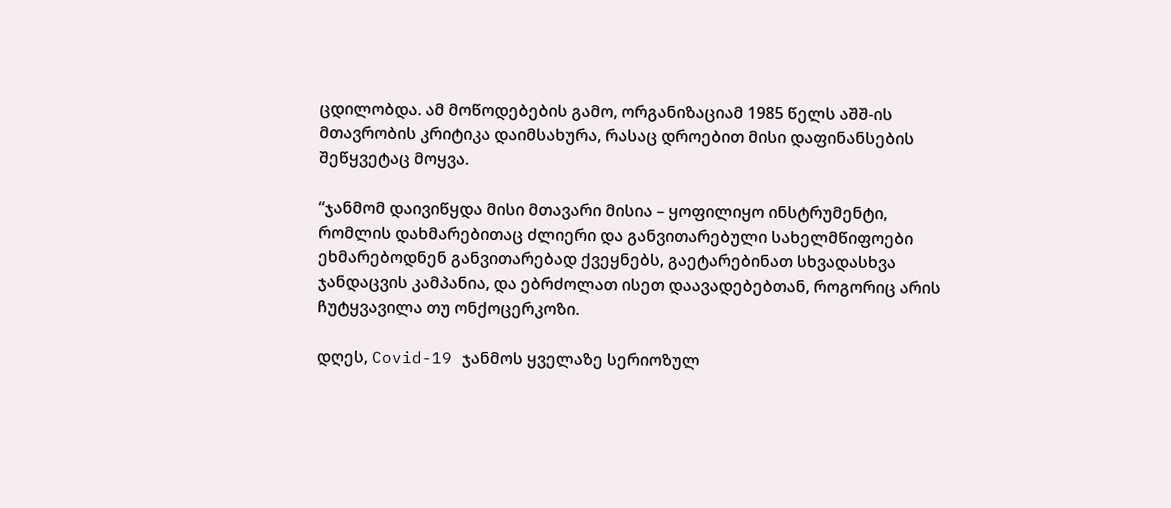ცდილობდა. ამ მოწოდებების გამო, ორგანიზაციამ 1985 წელს აშშ-ის მთავრობის კრიტიკა დაიმსახურა, რასაც დროებით მისი დაფინანსების შეწყვეტაც მოყვა.

“ჯანმომ დაივიწყდა მისი მთავარი მისია – ყოფილიყო ინსტრუმენტი, რომლის დახმარებითაც ძლიერი და განვითარებული სახელმწიფოები ეხმარებოდნენ განვითარებად ქვეყნებს, გაეტარებინათ სხვადასხვა ჯანდაცვის კამპანია, და ებრძოლათ ისეთ დაავადებებთან, როგორიც არის ჩუტყვავილა თუ ონქოცერკოზი.

დღეს, Covid-19 ჯანმოს ყველაზე სერიოზულ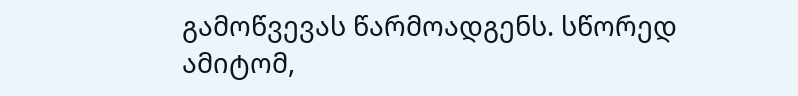გამოწვევას წარმოადგენს. სწორედ ამიტომ,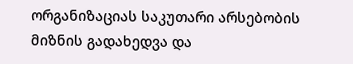ორგანიზაციას საკუთარი არსებობის მიზნის გადახედვა და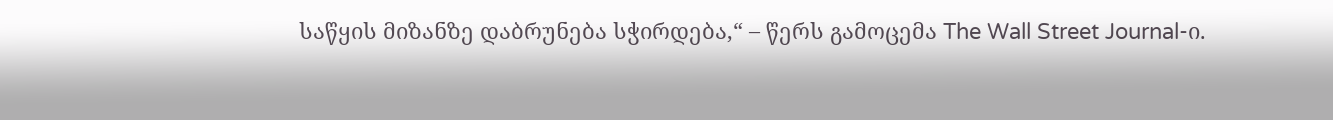საწყის მიზანზე დაბრუნება სჭირდება,“ – წერს გამოცემა The Wall Street Journal-ი.